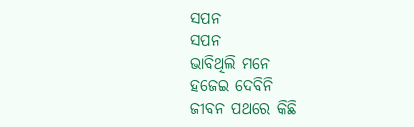ସପନ
ସପନ
ଭାବିଥିଲି ମନେ
ହଜେଇ ଦେବିନି
ଜୀବନ ପଥରେ କିଛି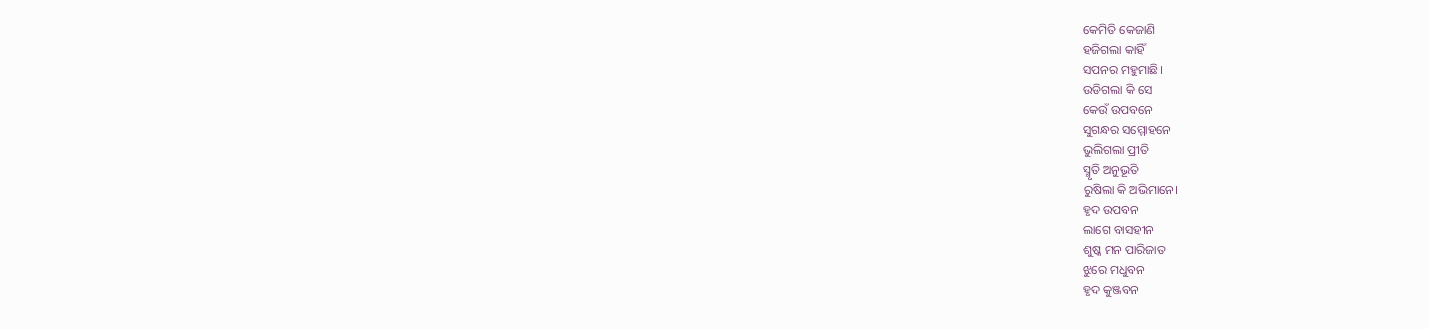କେମିତି କେଜାଣି
ହଜିଗଲା କାହିଁ
ସପନର ମହୁମାଛି।
ଉଡିଗଲା କି ସେ
କେଉଁ ଉପବନେ
ସୁଗନ୍ଧର ସମ୍ମୋହନେ
ଭୁଲିଗଲା ପ୍ରୀତି
ସ୍ମୃତି ଅନୁଭୂତି
ରୁଷିଲା କି ଅଭିମାନେ।
ହୃଦ ଉପବନ
ଲାଗେ ବାସହୀନ
ଶୁଷ୍କ ମନ ପାରିଜାତ
ଝୁରେ ମଧୁବନ
ହୃଦ କୁଞ୍ଜବନ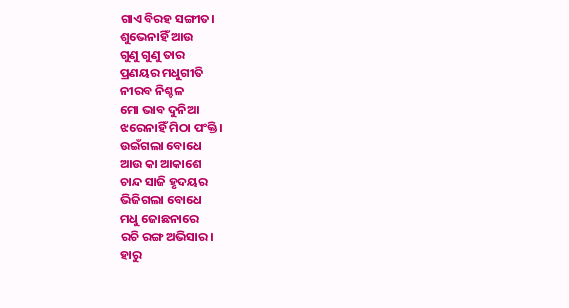ଗାଏ ବିରହ ସଙ୍ଗୀତ।
ଶୁଭେନାହିଁ ଆଉ
ଗୁଣୁ ଗୁଣୁ ତାର
ପ୍ରଣୟର ମଧୁଗୀତି
ନୀରବ ନିଶ୍ଚଳ
ମୋ ଭାବ ଦୁନିଆ
ଝରେନାହିଁ ମିଠା ପଂକ୍ତି।
ଉଇଁଗଲା ବୋଧେ
ଆଉ କା ଆକାଶେ
ଚାନ୍ଦ ସାଜି ହୃଦୟର
ଭିଜିଗଲା ବୋଧେ
ମଧୁ ଜୋଛନାରେ
ରଚି ରଙ୍ଗ ଅଭିସାର।
ହାରୁ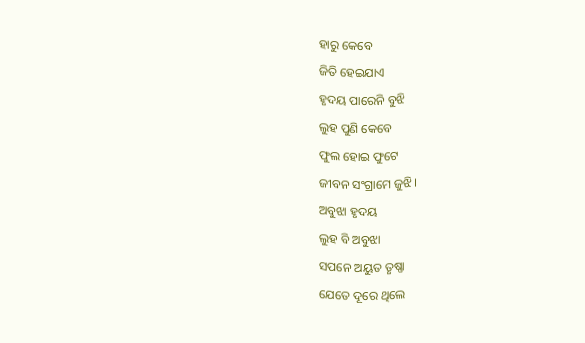ହାରୁ କେବେ
ଜିତି ହେଇଯାଏ
ହୃଦୟ ପାରେନି ବୁଝି
ଲୁହ ପୁଣି କେବେ
ଫୁଲ ହୋଇ ଫୁଟେ
ଜୀବନ ସଂଗ୍ରାମେ ଜୁଝି।
ଅବୁଝା ହୃଦୟ
ଲୁହ ବି ଅବୁଝା
ସପନେ ଅୟୁତ ତୃଷ୍ଣା
ଯେତେ ଦୂରେ ଥିଲେ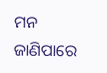ମନ ଜାଣିପାରେ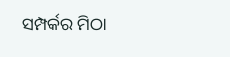ସମ୍ପର୍କର ମିଠା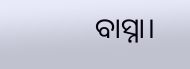ବାସ୍ନା।